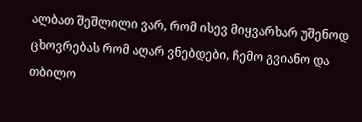ალბათ შეშლილი ვარ, რომ ისევ მიყვარხარ უშენოდ ცხოვრებას რომ აღარ ვნებდები, ჩემო გვიანო და თბილო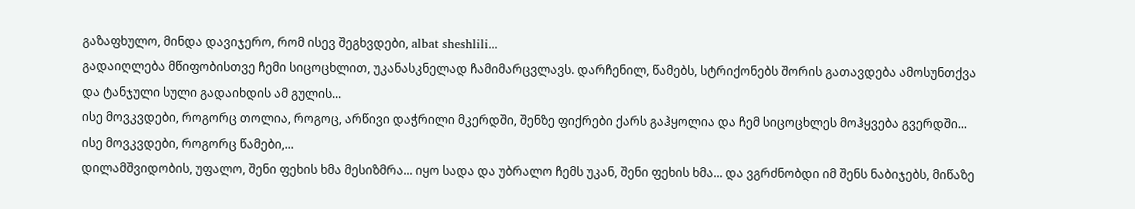გაზაფხულო, მინდა დავიჯერო, რომ ისევ შეგხვდები, albat sheshlili...
გადაიღლება მწიფობისთვე ჩემი სიცოცხლით, უკანასკნელად ჩამიმარცვლავს. დარჩენილ, წამებს, სტრიქონებს შორის გათავდება ამოსუნთქვა და ტანჯული სული გადაიხდის ამ გულის...
ისე მოვკვდები, როგორც თოლია, როგოც, არწივი დაჭრილი მკერდში, შენზე ფიქრები ქარს გაჰყოლია და ჩემ სიცოცხლეს მოჰყვება გვერდში... ისე მოვკვდები, როგორც წამები,...
დილამშვიდობის, უფალო, შენი ფეხის ხმა მესიზმრა... იყო სადა და უბრალო ჩემს უკან, შენი ფეხის ხმა... და ვგრძნობდი იმ შენს ნაბიჯებს, მიწაზე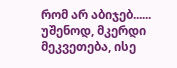რომ არ აბიჯებ......
უშენოდ, მკერდი მეკვეთება, ისე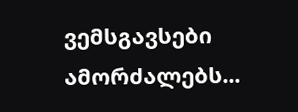ვემსგავსები ამორძალებს...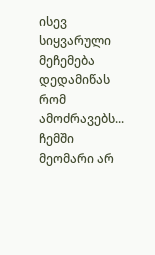ისევ სიყვარული მეჩემება დედამიწას რომ ამოძრავებს... ჩემში მეომარი არ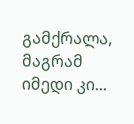გამქრალა, მაგრამ იმედი კი...